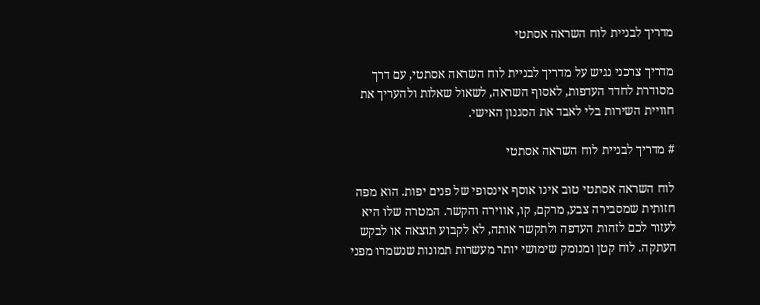מדריך לבניית לוח השראה אסתטי

מדריך צרכני נגיש על מדריך לבניית לוח השראה אסתטי, עם דרך מסודרת לחדד העדפות, לאסוף השראה, לשאול שאלות ולהעריך את חוויית השירות בלי לאבד את הסגנון האישי.

# מדריך לבניית לוח השראה אסתטי

לוח השראה אסתטי טוב אינו אוסף אינסופי של פנים יפות. הוא מפה חזותית שמסבירה צבע, מרקם, קו, אווירה והקשר. המטרה שלו היא לעזור לכם לזהות העדפה ולתקשר אותה, לא לקבוע תוצאה או לבקש העתקה. לוח קטן ומנומק שימושי יותר מעשרות תמונות שנשמרו מפני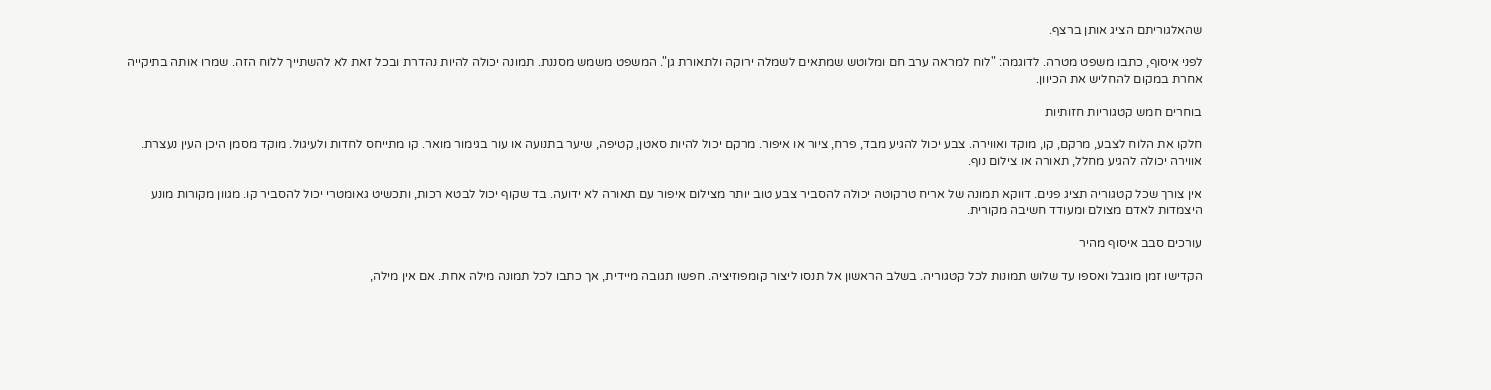שהאלגוריתם הציג אותן ברצף.

לפני איסוף, כתבו משפט מטרה. לדוגמה: "לוח למראה ערב חם ומלוטש שמתאים לשמלה ירוקה ולתאורת גן". המשפט משמש מסננת. תמונה יכולה להיות נהדרת ובכל זאת לא להשתייך ללוח הזה. שמרו אותה בתיקייה אחרת במקום להחליש את הכיוון.

בוחרים חמש קטגוריות חזותיות

חלקו את הלוח לצבע, מרקם, קו, מוקד ואווירה. צבע יכול להגיע מבד, פרח, ציור או איפור. מרקם יכול להיות סאטן, קטיפה, שיער בתנועה או עור בגימור מואר. קו מתייחס לחדות ולעיגול. מוקד מסמן היכן העין נעצרת. אווירה יכולה להגיע מחלל, תאורה או צילום נוף.

אין צורך שכל קטגוריה תציג פנים. דווקא תמונה של אריח טרקוטה יכולה להסביר צבע טוב יותר מצילום איפור עם תאורה לא ידועה. בד שקוף יכול לבטא רכות, ותכשיט גאומטרי יכול להסביר קו. מגוון מקורות מונע היצמדות לאדם מצולם ומעודד חשיבה מקורית.

עורכים סבב איסוף מהיר

הקדישו זמן מוגבל ואספו עד שלוש תמונות לכל קטגוריה. בשלב הראשון אל תנסו ליצור קומפוזיציה. חפשו תגובה מיידית, אך כתבו לכל תמונה מילה אחת. אם אין מילה,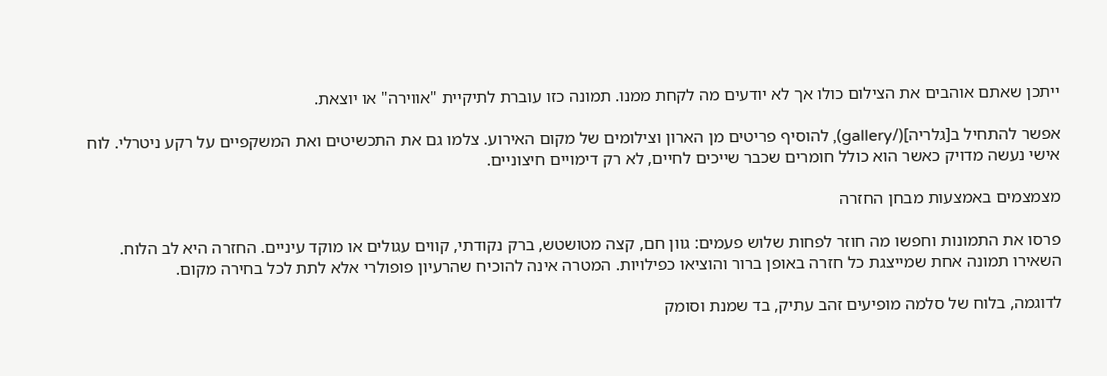ייתכן שאתם אוהבים את הצילום כולו אך לא יודעים מה לקחת ממנו. תמונה כזו עוברת לתיקיית "אווירה" או יוצאת.

אפשר להתחיל ב[גלריה](/gallery), להוסיף פריטים מן הארון וצילומים של מקום האירוע. צלמו גם את התכשיטים ואת המשקפיים על רקע ניטרלי. לוח אישי נעשה מדויק כאשר הוא כולל חומרים שכבר שייכים לחיים, לא רק דימויים חיצוניים.

מצמצמים באמצעות מבחן החזרה

פרסו את התמונות וחפשו מה חוזר לפחות שלוש פעמים: גוון חם, קצה מטושטש, ברק נקודתי, קווים עגולים או מוקד עיניים. החזרה היא לב הלוח. השאירו תמונה אחת שמייצגת כל חזרה באופן ברור והוציאו כפילויות. המטרה אינה להוכיח שהרעיון פופולרי אלא לתת לכל בחירה מקום.

לדוגמה, בלוח של סלמה מופיעים זהב עתיק, בד שמנת וסומק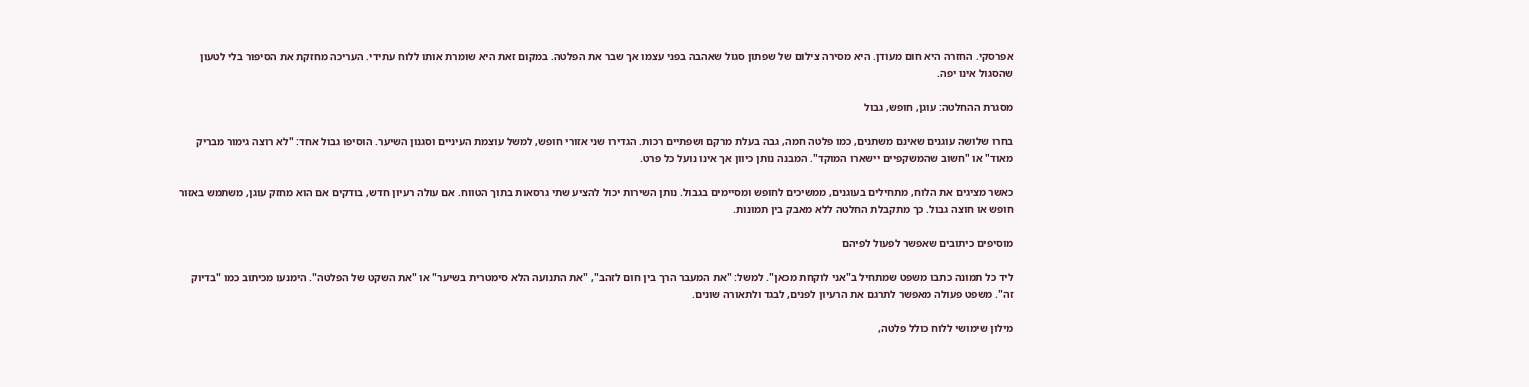אפרסקי. החזרה היא חום מעודן. היא מסירה צילום של שפתון סגול שאהבה בפני עצמו אך שבר את הפלטה. במקום זאת היא שומרת אותו ללוח עתידי. העריכה מחזקת את הסיפור בלי לטעון שהסגול אינו יפה.

מסגרת ההחלטה: עוגן, חופש, גבול

בחרו שלושה עוגנים שאינם משתנים, כמו פלטה חמה, גבה בעלת מרקם ושפתיים רכות. הגדירו שני אזורי חופש, למשל עוצמת העיניים וסגנון השיער. הוסיפו גבול אחד: "לא רוצה גימור מבריק מאוד" או "חשוב שהמשקפיים יישארו המוקד". המבנה נותן כיוון אך אינו נועל כל פרט.

כאשר מציגים את הלוח, מתחילים בעוגנים, ממשיכים לחופש ומסיימים בגבול. נותן השירות יכול להציע שתי גרסאות בתוך הטווח. אם עולה רעיון חדש, בודקים אם הוא מחזק עוגן, משתמש באזור חופש או חוצה גבול. כך מתקבלת החלטה ללא מאבק בין תמונות.

מוסיפים כיתובים שאפשר לפעול לפיהם

ליד כל תמונה כתבו משפט שמתחיל ב"אני לוקחת מכאן". למשל: "את המעבר הרך בין חום לזהב", "את התנועה הלא סימטרית בשיער" או "את השקט של הפלטה". הימנעו מכיתוב כמו "בדיוק זה". משפט פעולה מאפשר לתרגם את הרעיון לפנים, לבגד ולתאורה שונים.

מילון שימושי ללוח כולל פלטה,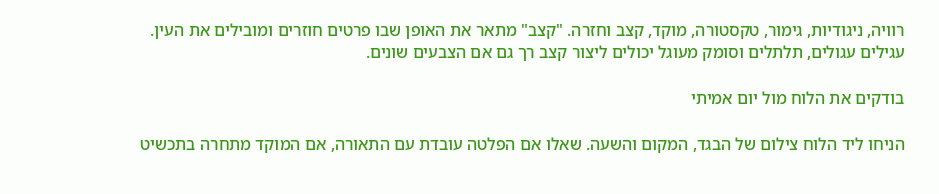רוויה, ניגודיות, גימור, טקסטורה, מוקד, קצב וחזרה. "קצב" מתאר את האופן שבו פרטים חוזרים ומובילים את העין. עגילים עגולים, תלתלים וסומק מעוגל יכולים ליצור קצב רך גם אם הצבעים שונים.

בודקים את הלוח מול יום אמיתי

הניחו ליד הלוח צילום של הבגד, המקום והשעה. שאלו אם הפלטה עובדת עם התאורה, אם המוקד מתחרה בתכשיט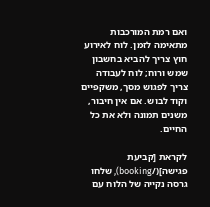ואם רמת המורכבות מתאימה לזמן. לוח לאירוע חוץ צריך להביא בחשבון שמש ורוח; לוח לעבודה צריך לפגוש מסך, משקפיים וקוד לבוש. אם אין חיבור, משנים תמונה ולא את כל החיים.

לקראת [קביעת פגישה](/booking), שלחו גרסה נקייה של הלוח עם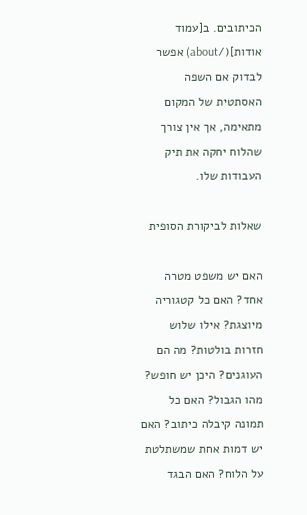הכיתובים. ב[עמוד אודות](/about) אפשר לבדוק אם השפה האסתטית של המקום מתאימה, אך אין צורך שהלוח יחקה את תיק העבודות שלו.

שאלות לביקורת הסופית

האם יש משפט מטרה אחד? האם כל קטגוריה מיוצגת? אילו שלוש חזרות בולטות? מה הם העוגנים? היכן יש חופש? מהו הגבול? האם כל תמונה קיבלה כיתוב? האם יש דמות אחת שמשתלטת על הלוח? האם הבגד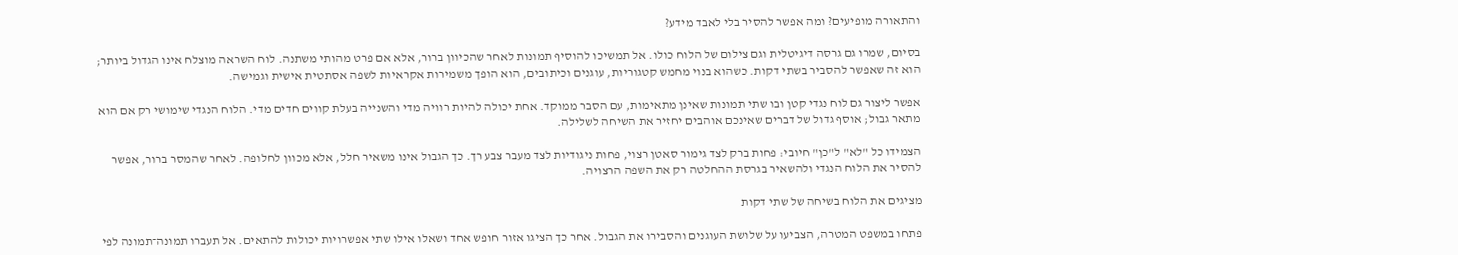והתאורה מופיעים? ומה אפשר להסיר בלי לאבד מידע?

בסיום, שמרו גם גרסה דיגיטלית וגם צילום של הלוח כולו. אל תמשיכו להוסיף תמונות לאחר שהכיוון ברור, אלא אם פרט מהותי משתנה. לוח השראה מוצלח אינו הגדול ביותר; הוא זה שאפשר להסביר בשתי דקות. כשהוא בנוי מחמש קטגוריות, עוגנים וכיתובים, הוא הופך משמירות אקראיות לשפה אסתטית אישית וגמישה.

אפשר ליצור גם לוח נגדי קטן ובו שתי תמונות שאינן מתאימות, עם הסבר ממוקד. אחת יכולה להיות רוויה מדי והשנייה בעלת קווים חדים מדי. הלוח הנגדי שימושי רק אם הוא מתאר גבול; אוסף גדול של דברים שאינכם אוהבים יחזיר את השיחה לשלילה.

הצמידו כל "לא" ל"כן" חיובי: פחות ברק לצד גימור סאטן רצוי, פחות ניגודיות לצד מעבר צבע רך. כך הגבול אינו משאיר חלל, אלא מכוון לחלופה. לאחר שהמסר ברור, אפשר להסיר את הלוח הנגדי ולהשאיר בגרסת ההחלטה רק את השפה הרצויה.

מציגים את הלוח בשיחה של שתי דקות

פתחו במשפט המטרה, הצביעו על שלושת העוגנים והסבירו את הגבול. אחר כך הציגו אזור חופש אחד ושאלו אילו שתי אפשרויות יכולות להתאים. אל תעברו תמונה־תמונה לפי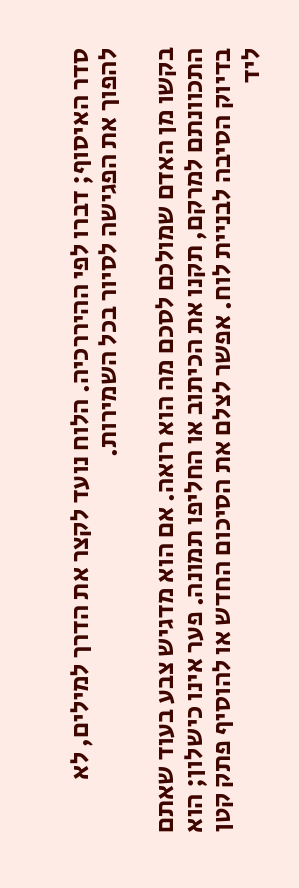סדר האיסוף; דברו לפי ההיררכיה. הלוח נועד לקצר את הדרך למילים, לא להפוך את הפגישה לסיור בכל השמירות.

בקשו מן האדם שמולכם לסכם מה הוא רואה. אם הוא מדגיש צבע בעוד שאתם התכוונתם למרקם, תקנו את הכיתוב או החליפו תמונה. פער אינו כישלון; הוא בדיוק הסיבה לבניית לוח. אפשר לצלם את הסיכום החדש או להוסיף פתק קטן ליד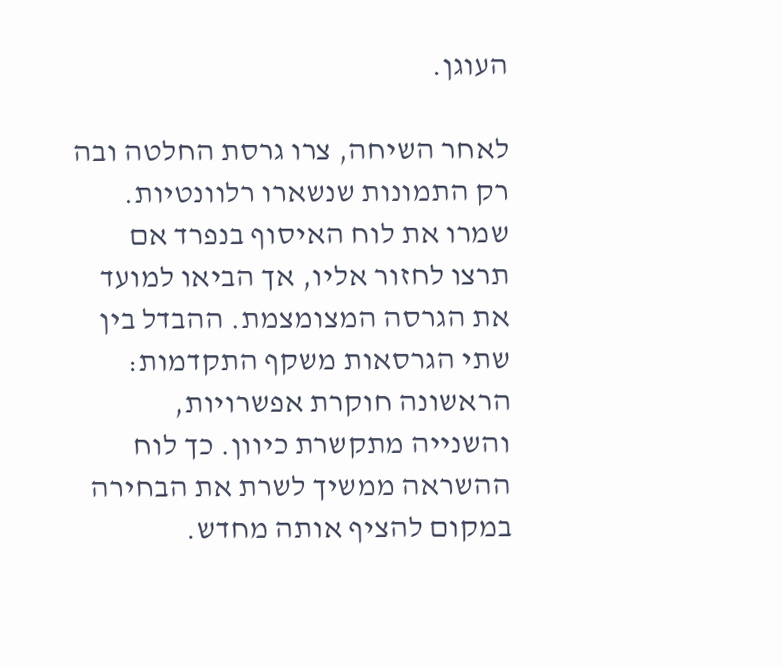העוגן.

לאחר השיחה, צרו גרסת החלטה ובה רק התמונות שנשארו רלוונטיות. שמרו את לוח האיסוף בנפרד אם תרצו לחזור אליו, אך הביאו למועד את הגרסה המצומצמת. ההבדל בין שתי הגרסאות משקף התקדמות: הראשונה חוקרת אפשרויות, והשנייה מתקשרת כיוון. כך לוח ההשראה ממשיך לשרת את הבחירה במקום להציף אותה מחדש.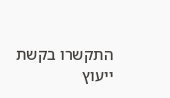התקשרו בקשת ייעוץ